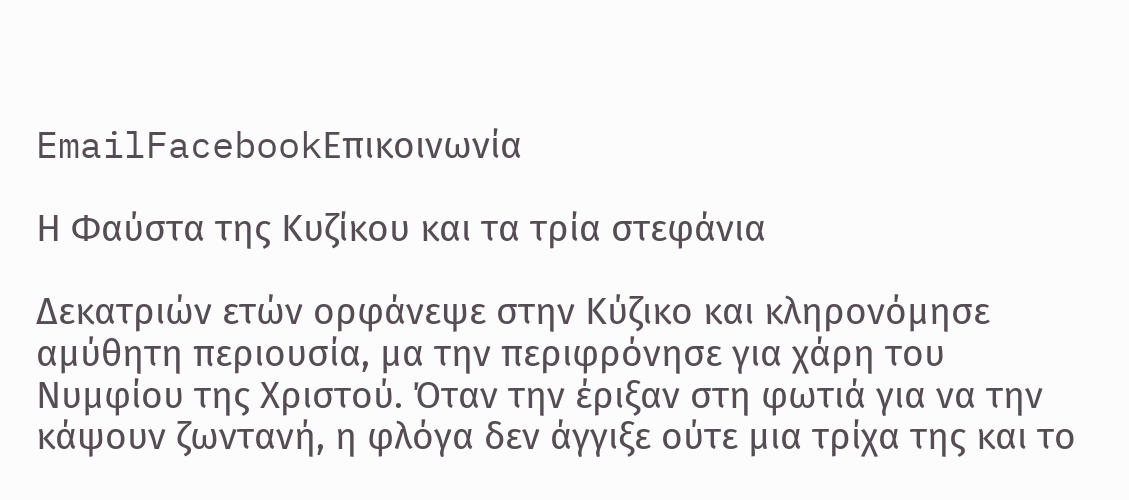EmailFacebookΕπικοινωνία

Η Φαύστα της Κυζίκου και τα τρία στεφάνια

Δεκατριών ετών ορφάνεψε στην Κύζικο και κληρονόμησε αμύθητη περιουσία, μα την περιφρόνησε για χάρη του Νυμφίου της Χριστού. Όταν την έριξαν στη φωτιά για να την κάψουν ζωντανή, η φλόγα δεν άγγιξε ούτε μια τρίχα της και το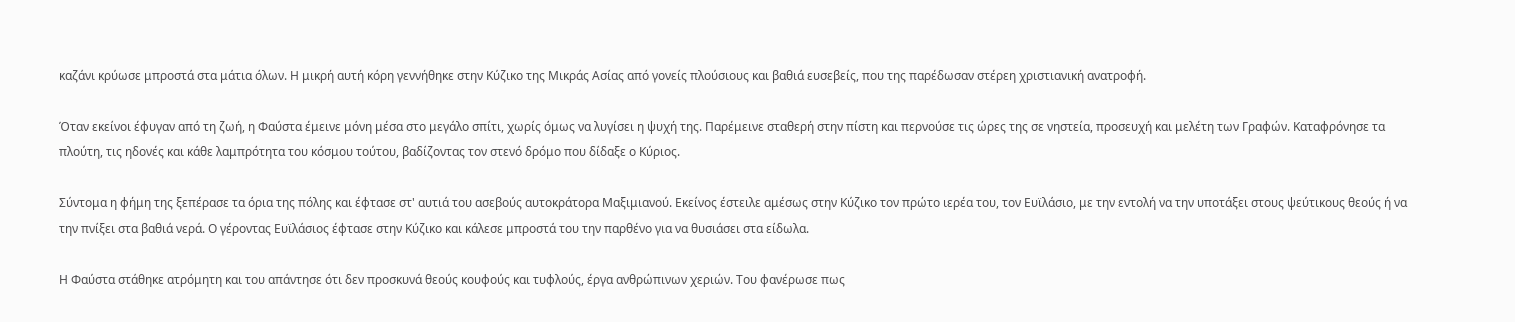καζάνι κρύωσε μπροστά στα μάτια όλων. Η μικρή αυτή κόρη γεννήθηκε στην Κύζικο της Μικράς Ασίας από γονείς πλούσιους και βαθιά ευσεβείς, που της παρέδωσαν στέρεη χριστιανική ανατροφή.

Όταν εκείνοι έφυγαν από τη ζωή, η Φαύστα έμεινε μόνη μέσα στο μεγάλο σπίτι, χωρίς όμως να λυγίσει η ψυχή της. Παρέμεινε σταθερή στην πίστη και περνούσε τις ώρες της σε νηστεία, προσευχή και μελέτη των Γραφών. Καταφρόνησε τα πλούτη, τις ηδονές και κάθε λαμπρότητα του κόσμου τούτου, βαδίζοντας τον στενό δρόμο που δίδαξε ο Κύριος.

Σύντομα η φήμη της ξεπέρασε τα όρια της πόλης και έφτασε στ' αυτιά του ασεβούς αυτοκράτορα Μαξιμιανού. Εκείνος έστειλε αμέσως στην Κύζικο τον πρώτο ιερέα του, τον Ευϊλάσιο, με την εντολή να την υποτάξει στους ψεύτικους θεούς ή να την πνίξει στα βαθιά νερά. Ο γέροντας Ευϊλάσιος έφτασε στην Κύζικο και κάλεσε μπροστά του την παρθένο για να θυσιάσει στα είδωλα.

Η Φαύστα στάθηκε ατρόμητη και του απάντησε ότι δεν προσκυνά θεούς κουφούς και τυφλούς, έργα ανθρώπινων χεριών. Του φανέρωσε πως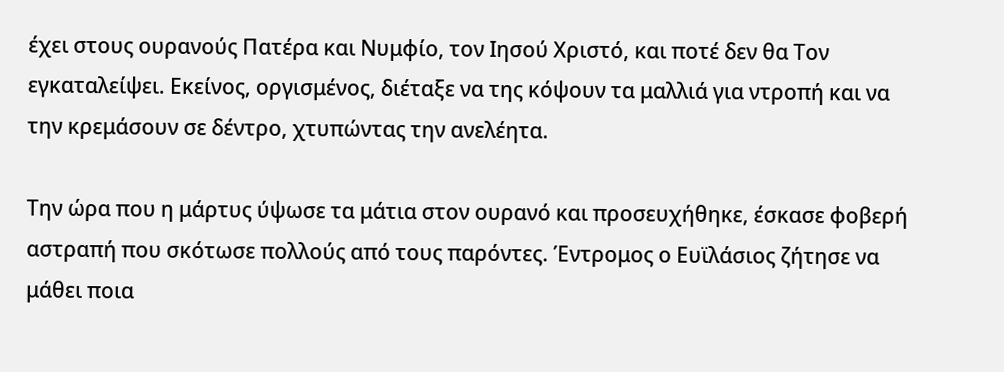έχει στους ουρανούς Πατέρα και Νυμφίο, τον Ιησού Χριστό, και ποτέ δεν θα Τον εγκαταλείψει. Εκείνος, οργισμένος, διέταξε να της κόψουν τα μαλλιά για ντροπή και να την κρεμάσουν σε δέντρο, χτυπώντας την ανελέητα.

Την ώρα που η μάρτυς ύψωσε τα μάτια στον ουρανό και προσευχήθηκε, έσκασε φοβερή αστραπή που σκότωσε πολλούς από τους παρόντες. Έντρομος ο Ευϊλάσιος ζήτησε να μάθει ποια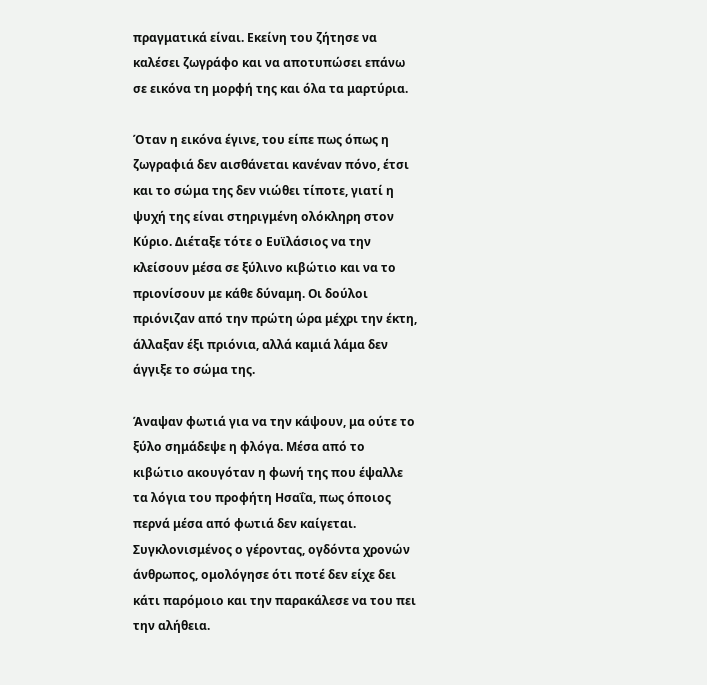πραγματικά είναι. Εκείνη του ζήτησε να καλέσει ζωγράφο και να αποτυπώσει επάνω σε εικόνα τη μορφή της και όλα τα μαρτύρια.

Όταν η εικόνα έγινε, του είπε πως όπως η ζωγραφιά δεν αισθάνεται κανέναν πόνο, έτσι και το σώμα της δεν νιώθει τίποτε, γιατί η ψυχή της είναι στηριγμένη ολόκληρη στον Κύριο. Διέταξε τότε ο Ευϊλάσιος να την κλείσουν μέσα σε ξύλινο κιβώτιο και να το πριονίσουν με κάθε δύναμη. Οι δούλοι πριόνιζαν από την πρώτη ώρα μέχρι την έκτη, άλλαξαν έξι πριόνια, αλλά καμιά λάμα δεν άγγιξε το σώμα της.

Άναψαν φωτιά για να την κάψουν, μα ούτε το ξύλο σημάδεψε η φλόγα. Μέσα από το κιβώτιο ακουγόταν η φωνή της που έψαλλε τα λόγια του προφήτη Ησαΐα, πως όποιος περνά μέσα από φωτιά δεν καίγεται. Συγκλονισμένος ο γέροντας, ογδόντα χρονών άνθρωπος, ομολόγησε ότι ποτέ δεν είχε δει κάτι παρόμοιο και την παρακάλεσε να του πει την αλήθεια.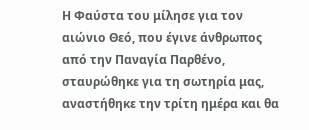Η Φαύστα του μίλησε για τον αιώνιο Θεό, που έγινε άνθρωπος από την Παναγία Παρθένο, σταυρώθηκε για τη σωτηρία μας, αναστήθηκε την τρίτη ημέρα και θα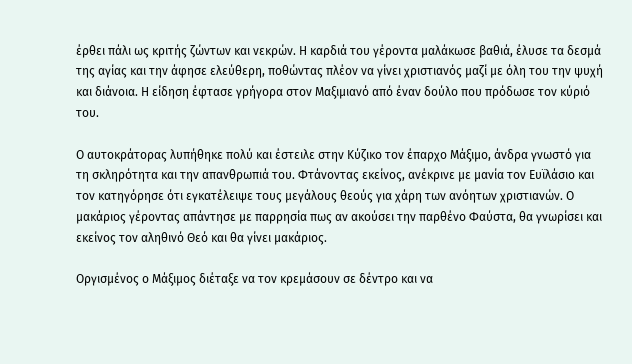έρθει πάλι ως κριτής ζώντων και νεκρών. Η καρδιά του γέροντα μαλάκωσε βαθιά, έλυσε τα δεσμά της αγίας και την άφησε ελεύθερη, ποθώντας πλέον να γίνει χριστιανός μαζί με όλη του την ψυχή και διάνοια. Η είδηση έφτασε γρήγορα στον Μαξιμιανό από έναν δούλο που πρόδωσε τον κύριό του.

Ο αυτοκράτορας λυπήθηκε πολύ και έστειλε στην Κύζικο τον έπαρχο Μάξιμο, άνδρα γνωστό για τη σκληρότητα και την απανθρωπιά του. Φτάνοντας εκείνος, ανέκρινε με μανία τον Ευϊλάσιο και τον κατηγόρησε ότι εγκατέλειψε τους μεγάλους θεούς για χάρη των ανόητων χριστιανών. Ο μακάριος γέροντας απάντησε με παρρησία πως αν ακούσει την παρθένο Φαύστα, θα γνωρίσει και εκείνος τον αληθινό Θεό και θα γίνει μακάριος.

Οργισμένος ο Μάξιμος διέταξε να τον κρεμάσουν σε δέντρο και να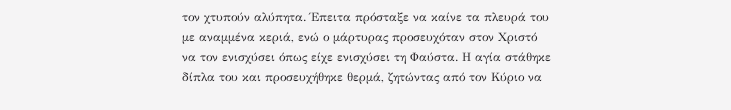τον χτυπούν αλύπητα. Έπειτα πρόσταξε να καίνε τα πλευρά του με αναμμένα κεριά, ενώ ο μάρτυρας προσευχόταν στον Χριστό να τον ενισχύσει όπως είχε ενισχύσει τη Φαύστα. Η αγία στάθηκε δίπλα του και προσευχήθηκε θερμά, ζητώντας από τον Κύριο να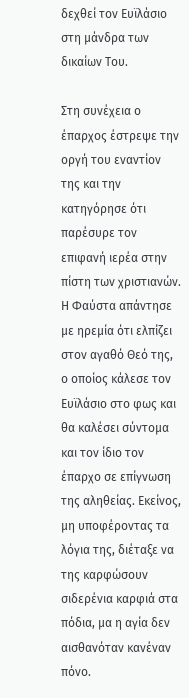δεχθεί τον Ευϊλάσιο στη μάνδρα των δικαίων Του.

Στη συνέχεια ο έπαρχος έστρεψε την οργή του εναντίον της και την κατηγόρησε ότι παρέσυρε τον επιφανή ιερέα στην πίστη των χριστιανών. Η Φαύστα απάντησε με ηρεμία ότι ελπίζει στον αγαθό Θεό της, ο οποίος κάλεσε τον Ευϊλάσιο στο φως και θα καλέσει σύντομα και τον ίδιο τον έπαρχο σε επίγνωση της αληθείας. Εκείνος, μη υποφέροντας τα λόγια της, διέταξε να της καρφώσουν σιδερένια καρφιά στα πόδια, μα η αγία δεν αισθανόταν κανέναν πόνο.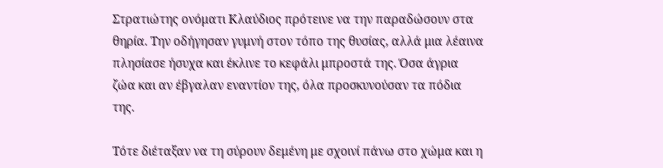Στρατιώτης ονόματι Κλαύδιος πρότεινε να την παραδώσουν στα θηρία. Την οδήγησαν γυμνή στον τόπο της θυσίας, αλλά μια λέαινα πλησίασε ήσυχα και έκλινε το κεφάλι μπροστά της. Όσα άγρια ζώα και αν έβγαλαν εναντίον της, όλα προσκυνούσαν τα πόδια της.

Τότε διέταξαν να τη σύρουν δεμένη με σχοινί πάνω στο χώμα και η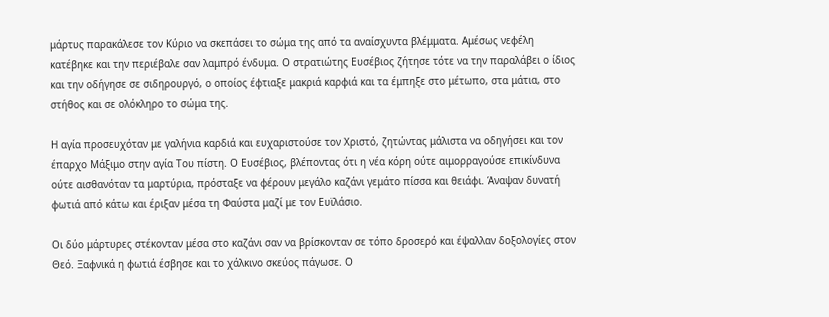μάρτυς παρακάλεσε τον Κύριο να σκεπάσει το σώμα της από τα αναίσχυντα βλέμματα. Αμέσως νεφέλη κατέβηκε και την περιέβαλε σαν λαμπρό ένδυμα. Ο στρατιώτης Ευσέβιος ζήτησε τότε να την παραλάβει ο ίδιος και την οδήγησε σε σιδηρουργό, ο οποίος έφτιαξε μακριά καρφιά και τα έμπηξε στο μέτωπο, στα μάτια, στο στήθος και σε ολόκληρο το σώμα της.

Η αγία προσευχόταν με γαλήνια καρδιά και ευχαριστούσε τον Χριστό, ζητώντας μάλιστα να οδηγήσει και τον έπαρχο Μάξιμο στην αγία Του πίστη. Ο Ευσέβιος, βλέποντας ότι η νέα κόρη ούτε αιμορραγούσε επικίνδυνα ούτε αισθανόταν τα μαρτύρια, πρόσταξε να φέρουν μεγάλο καζάνι γεμάτο πίσσα και θειάφι. Άναψαν δυνατή φωτιά από κάτω και έριξαν μέσα τη Φαύστα μαζί με τον Ευϊλάσιο.

Οι δύο μάρτυρες στέκονταν μέσα στο καζάνι σαν να βρίσκονταν σε τόπο δροσερό και έψαλλαν δοξολογίες στον Θεό. Ξαφνικά η φωτιά έσβησε και το χάλκινο σκεύος πάγωσε. Ο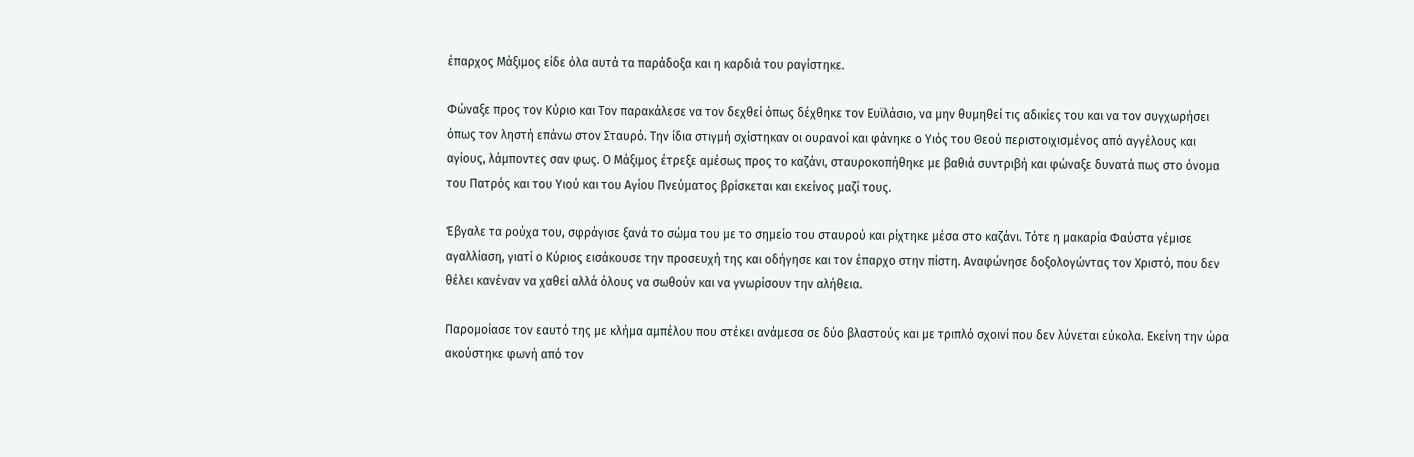έπαρχος Μάξιμος είδε όλα αυτά τα παράδοξα και η καρδιά του ραγίστηκε.

Φώναξε προς τον Κύριο και Τον παρακάλεσε να τον δεχθεί όπως δέχθηκε τον Ευϊλάσιο, να μην θυμηθεί τις αδικίες του και να τον συγχωρήσει όπως τον ληστή επάνω στον Σταυρό. Την ίδια στιγμή σχίστηκαν οι ουρανοί και φάνηκε ο Υιός του Θεού περιστοιχισμένος από αγγέλους και αγίους, λάμποντες σαν φως. Ο Μάξιμος έτρεξε αμέσως προς το καζάνι, σταυροκοπήθηκε με βαθιά συντριβή και φώναξε δυνατά πως στο όνομα του Πατρός και του Υιού και του Αγίου Πνεύματος βρίσκεται και εκείνος μαζί τους.

Έβγαλε τα ρούχα του, σφράγισε ξανά το σώμα του με το σημείο του σταυρού και ρίχτηκε μέσα στο καζάνι. Τότε η μακαρία Φαύστα γέμισε αγαλλίαση, γιατί ο Κύριος εισάκουσε την προσευχή της και οδήγησε και τον έπαρχο στην πίστη. Αναφώνησε δοξολογώντας τον Χριστό, που δεν θέλει κανέναν να χαθεί αλλά όλους να σωθούν και να γνωρίσουν την αλήθεια.

Παρομοίασε τον εαυτό της με κλήμα αμπέλου που στέκει ανάμεσα σε δύο βλαστούς και με τριπλό σχοινί που δεν λύνεται εύκολα. Εκείνη την ώρα ακούστηκε φωνή από τον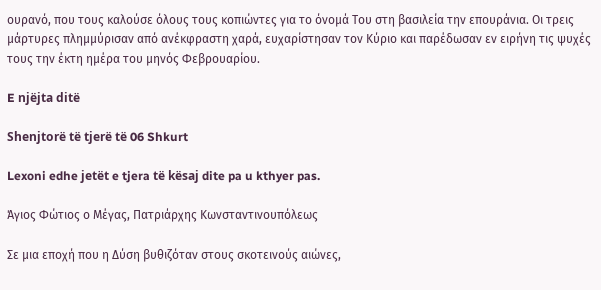ουρανό, που τους καλούσε όλους τους κοπιώντες για το όνομά Του στη βασιλεία την επουράνια. Οι τρεις μάρτυρες πλημμύρισαν από ανέκφραστη χαρά, ευχαρίστησαν τον Κύριο και παρέδωσαν εν ειρήνη τις ψυχές τους την έκτη ημέρα του μηνός Φεβρουαρίου.

E njëjta ditë

Shenjtorë të tjerë të 06 Shkurt

Lexoni edhe jetët e tjera të kësaj dite pa u kthyer pas.

Άγιος Φώτιος ο Μέγας, Πατριάρχης Κωνσταντινουπόλεως

Σε μια εποχή που η Δύση βυθιζόταν στους σκοτεινούς αιώνες,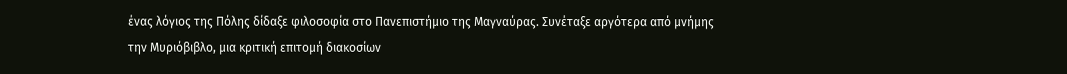ένας λόγιος της Πόλης δίδαξε φιλοσοφία στο Πανεπιστήμιο της Μαγναύρας. Συνέταξε αργότερα από μνήμης την Μυριόβιβλο, μια κριτική επιτομή διακοσίων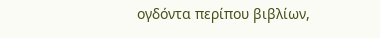ογδόντα περίπου βιβλίων,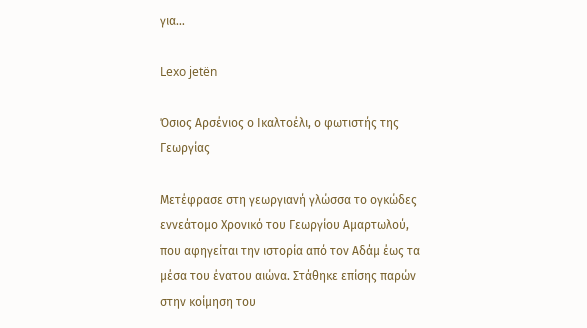για…

Lexo jetën

Όσιος Αρσένιος ο Ικαλτοέλι, ο φωτιστής της Γεωργίας

Μετέφρασε στη γεωργιανή γλώσσα το ογκώδες εννεάτομο Χρονικό του Γεωργίου Αμαρτωλού, που αφηγείται την ιστορία από τον Αδάμ έως τα μέσα του ένατου αιώνα. Στάθηκε επίσης παρών στην κοίμηση του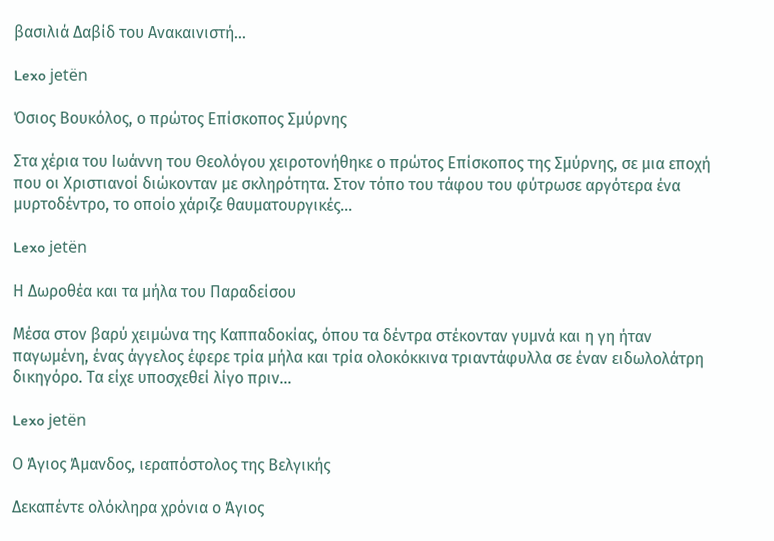βασιλιά Δαβίδ του Ανακαινιστή…

Lexo jetën

Όσιος Βουκόλος, ο πρώτος Επίσκοπος Σμύρνης

Στα χέρια του Ιωάννη του Θεολόγου χειροτονήθηκε ο πρώτος Επίσκοπος της Σμύρνης, σε μια εποχή που οι Χριστιανοί διώκονταν με σκληρότητα. Στον τόπο του τάφου του φύτρωσε αργότερα ένα μυρτοδέντρο, το οποίο χάριζε θαυματουργικές…

Lexo jetën

Η Δωροθέα και τα μήλα του Παραδείσου

Μέσα στον βαρύ χειμώνα της Καππαδοκίας, όπου τα δέντρα στέκονταν γυμνά και η γη ήταν παγωμένη, ένας άγγελος έφερε τρία μήλα και τρία ολοκόκκινα τριαντάφυλλα σε έναν ειδωλολάτρη δικηγόρο. Τα είχε υποσχεθεί λίγο πριν…

Lexo jetën

Ο Άγιος Άμανδος, ιεραπόστολος της Βελγικής

Δεκαπέντε ολόκληρα χρόνια ο Άγιος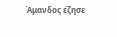Άμανδος έζησε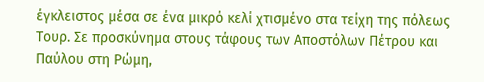έγκλειστος μέσα σε ένα μικρό κελί χτισμένο στα τείχη της πόλεως Τουρ. Σε προσκύνημα στους τάφους των Αποστόλων Πέτρου και Παύλου στη Ρώμη,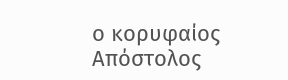ο κορυφαίος Απόστολος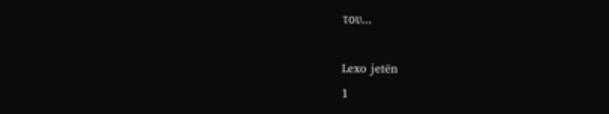του…

Lexo jetën
1